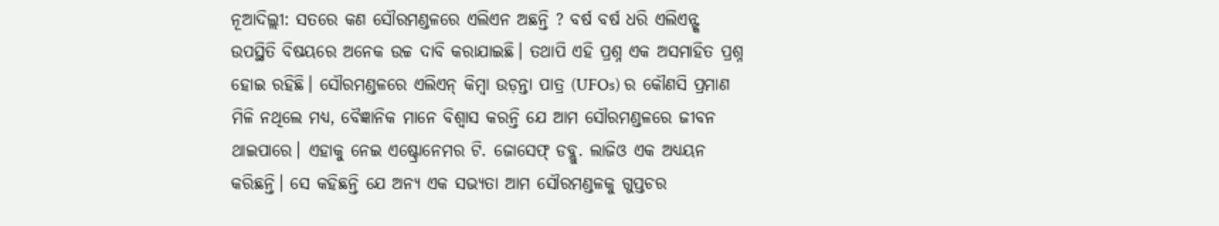ନୂଆଦିଲ୍ଲୀ: ସତରେ କଣ ସୌରମଣ୍ଡଳରେ ଏଲିଏନ ଅଛନ୍ତି ? ବର୍ଷ ବର୍ଷ ଧରି ଏଲିଏନ୍ଙ୍କ ଉପସ୍ଥିତି ବିଷୟରେ ଅନେକ ଉଚ୍ଚ ଦାବି କରାଯାଇଛି। ତଥାପି ଏହି ପ୍ରଶ୍ନ ଏକ ଅସମାହିତ ପ୍ରଶ୍ନ ହୋଇ ରହିଛି। ସୌରମଣ୍ଡଳରେ ଏଲିଏନ୍ କିମ୍ବା ଉଡ଼ନ୍ତା ପାତ୍ର (UFOs) ର କୌଣସି ପ୍ରମାଣ ମିଳି ନଥିଲେ ମଧ୍ୟ, ବୈଜ୍ଞାନିକ ମାନେ ବିଶ୍ୱାସ କରନ୍ତି ଯେ ଆମ ସୌରମଣ୍ଡଳରେ ଜୀବନ ଥାଇପାରେ। ଏହାକୁ ନେଇ ଏଷ୍ଟ୍ରୋନେମର ଟି. ଜୋସେଫ୍ ଡବ୍ଲୁ. ଲାଜିଓ ଏକ ଅଧ୍ୟୟନ କରିଛନ୍ତି। ସେ କହିଛନ୍ତି ଯେ ଅନ୍ୟ ଏକ ସଭ୍ୟତା ଆମ ସୌରମଣ୍ଡଳକୁ ଗୁପ୍ତଚର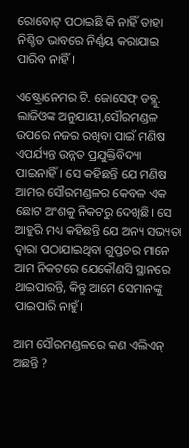ରୋବୋଟ୍ ପଠାଇଛି କି ନାହିଁ ତାହା ନିଶ୍ଚିତ ଭାବରେ ନିର୍ଣ୍ଣୟ କରାଯାଇ ପାରିବ ନାହିଁ।

ଏଷ୍ଟ୍ରୋନେମର ଟି. ଜୋସେଫ୍ ଡବ୍ଲୁ. ଲାଜିଓଙ୍କ ଅନୁଯାୟୀ,ସୌରମଣ୍ଡଳ ଉପରେ ନଜର ରଖିବା ପାଇଁ ମଣିଷ ଏପର୍ଯ୍ୟନ୍ତ ଉନ୍ନତ ପ୍ରଯୁକ୍ତିବିଦ୍ୟା ପାଇନାହିଁ। ସେ କହିଛନ୍ତି ଯେ ମଣିଷ ଆମର ସୌରମଣ୍ଡଳର କେବଳ ଏକ ଛୋଟ ଅଂଶକୁ ନିକଟରୁ ଦେଖିଛି। ସେ ଆହୁରି ମଧ୍ୟ କହିଛନ୍ତି ଯେ ଅନ୍ୟ ସଭ୍ୟତା ଦ୍ୱାରା ପଠାଯାଇଥିବା ଗୁପ୍ତଚର ମାନେ ଆମ ନିକଟରେ ଯେକୌଣସି ସ୍ଥାନରେ ଥାଇପାରନ୍ତି, କିନ୍ତୁ ଆମେ ସେମାନଙ୍କୁ ପାଇପାରି ନାହୁଁ।

ଆମ ସୌରମଣ୍ଡଳରେ କଣ ଏଲିଏନ୍ ଅଛନ୍ତି ?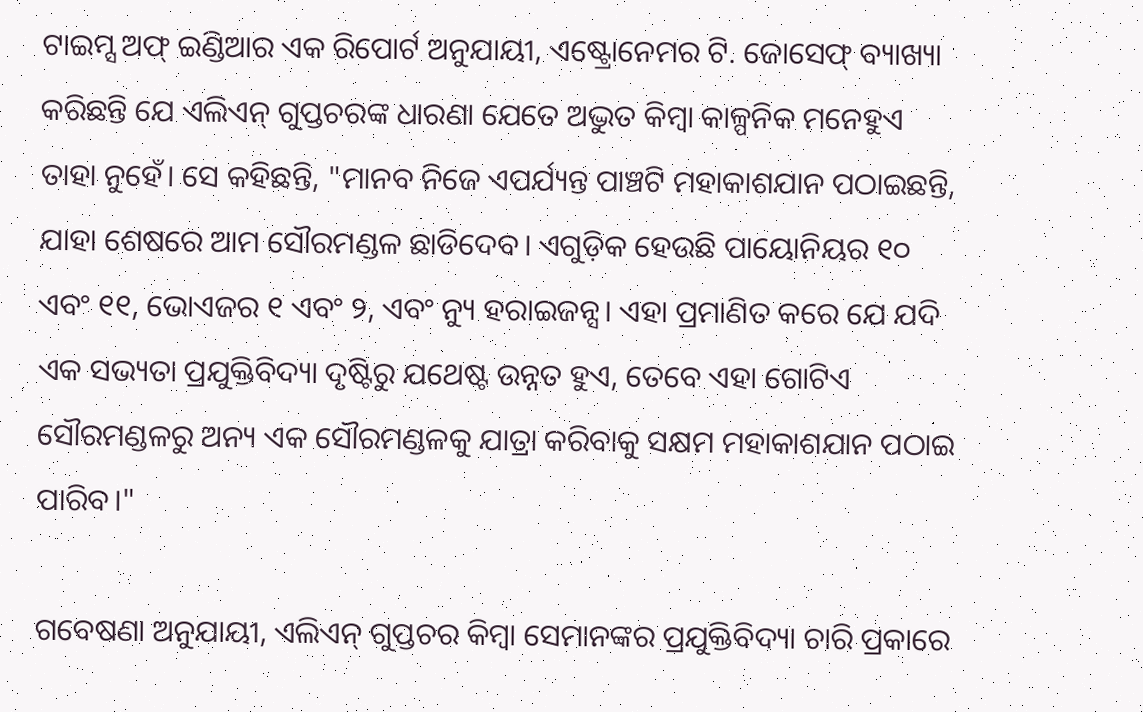ଟାଇମ୍ସ ଅଫ୍ ଇଣ୍ଡିଆର ଏକ ରିପୋର୍ଟ ଅନୁଯାୟୀ, ଏଷ୍ଟ୍ରୋନେମର ଟି. ଜୋସେଫ୍ ବ୍ୟାଖ୍ୟା କରିଛନ୍ତି ଯେ ଏଲିଏନ୍ ଗୁପ୍ତଚରଙ୍କ ଧାରଣା ଯେତେ ଅଦ୍ଭୁତ କିମ୍ବା କାଳ୍ପନିକ ମନେହୁଏ ତାହା ନୁହେଁ। ସେ କହିଛନ୍ତି, "ମାନବ ନିଜେ ଏପର୍ଯ୍ୟନ୍ତ ପାଞ୍ଚଟି ମହାକାଶଯାନ ପଠାଇଛନ୍ତି, ଯାହା ଶେଷରେ ଆମ ସୌରମଣ୍ଡଳ ଛାଡିଦେବ। ଏଗୁଡ଼ିକ ହେଉଛି ପାୟୋନିୟର ୧୦ ଏବଂ ୧୧, ଭୋଏଜର ୧ ଏବଂ ୨, ଏବଂ ନ୍ୟୁ ହରାଇଜନ୍ସ। ଏହା ପ୍ରମାଣିତ କରେ ଯେ ଯଦି ଏକ ସଭ୍ୟତା ପ୍ରଯୁକ୍ତିବିଦ୍ୟା ଦୃଷ୍ଟିରୁ ଯଥେଷ୍ଟ ଉନ୍ନତ ହୁଏ, ତେବେ ଏହା ଗୋଟିଏ ସୌରମଣ୍ଡଳରୁ ଅନ୍ୟ ଏକ ସୌରମଣ୍ଡଳକୁ ଯାତ୍ରା କରିବାକୁ ସକ୍ଷମ ମହାକାଶଯାନ ପଠାଇ ପାରିବ।"

ଗବେଷଣା ଅନୁଯାୟୀ, ଏଲିଏନ୍ ଗୁପ୍ତଚର କିମ୍ବା ସେମାନଙ୍କର ପ୍ରଯୁକ୍ତିବିଦ୍ୟା ଚାରି ପ୍ରକାରେ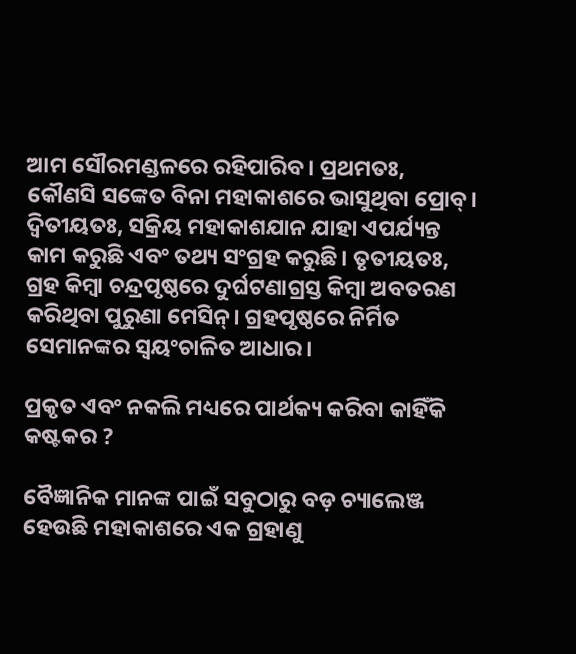ଆମ ସୌରମଣ୍ଡଳରେ ରହିପାରିବ। ପ୍ରଥମତଃ, କୌଣସି ସଙ୍କେତ ବିନା ମହାକାଶରେ ଭାସୁଥିବା ପ୍ରୋବ୍। ଦ୍ୱିତୀୟତଃ, ସକ୍ରିୟ ମହାକାଶଯାନ ଯାହା ଏପର୍ଯ୍ୟନ୍ତ କାମ କରୁଛି ଏବଂ ତଥ୍ୟ ସଂଗ୍ରହ କରୁଛି। ତୃତୀୟତଃ, ଗ୍ରହ କିମ୍ବା ଚନ୍ଦ୍ରପୃଷ୍ଠରେ ଦୁର୍ଘଟଣାଗ୍ରସ୍ତ କିମ୍ବା ଅବତରଣ କରିଥିବା ପୁରୁଣା ମେସିନ୍। ଗ୍ରହପୃଷ୍ଠରେ ନିର୍ମିତ ସେମାନଙ୍କର ସ୍ୱୟଂଚାଳିତ ଆଧାର।

ପ୍ରକୃତ ଏବଂ ନକଲି ମଧ୍ୟରେ ପାର୍ଥକ୍ୟ କରିବା କାହିଁକି କଷ୍ଟକର ?

ବୈଜ୍ଞାନିକ ମାନଙ୍କ ପାଇଁ ସବୁଠାରୁ ବଡ଼ ଚ୍ୟାଲେଞ୍ଜ ହେଉଛି ମହାକାଶରେ ଏକ ଗ୍ରହାଣୁ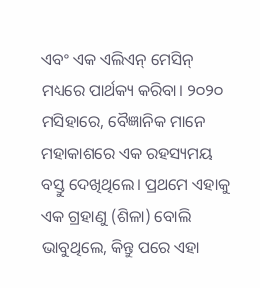ଏବଂ ଏକ ଏଲିଏନ୍ ମେସିନ୍ ମଧ୍ୟରେ ପାର୍ଥକ୍ୟ କରିବା। ୨୦୨୦ ମସିହାରେ, ବୈଜ୍ଞାନିକ ମାନେ ମହାକାଶରେ ଏକ ରହସ୍ୟମୟ ବସ୍ତୁ ଦେଖିଥିଲେ। ପ୍ରଥମେ ଏହାକୁ ଏକ ଗ୍ରହାଣୁ (ଶିଳା) ବୋଲି ଭାବୁଥିଲେ, କିନ୍ତୁ ପରେ ଏହା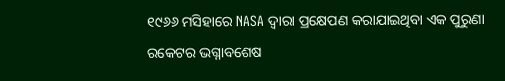୧୯୬୬ ମସିହାରେ NASA ଦ୍ୱାରା ପ୍ରକ୍ଷେପଣ କରାଯାଇଥିବା ଏକ ପୁରୁଣା ରକେଟର ଭଗ୍ନାବଶେଷ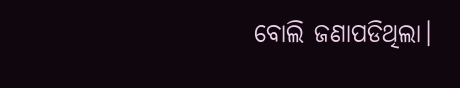ବୋଲି ଜଣାପଡିଥିଲା।